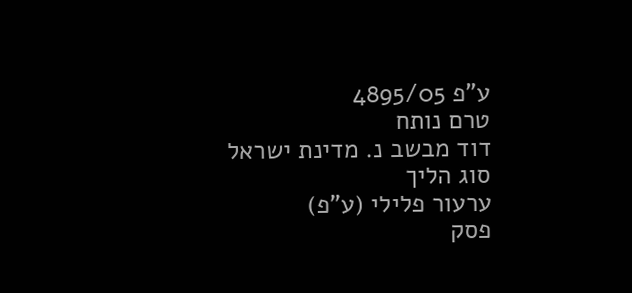ע"פ 4895/05
טרם נותח
דוד מבשב נ. מדינת ישראל
סוג הליך
ערעור פלילי (ע"פ)
פסק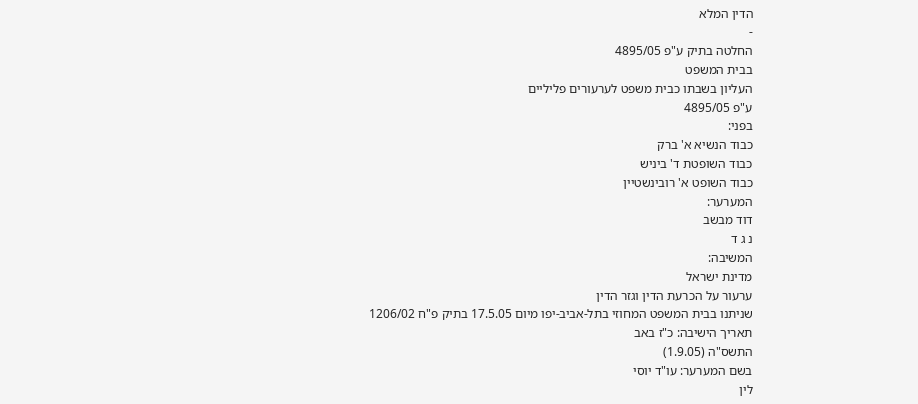הדין המלא
-
החלטה בתיק ע"פ 4895/05
בבית המשפט
העליון בשבתו כבית משפט לערעורים פליליים
ע"פ 4895/05
בפני:
כבוד הנשיא א' ברק
כבוד השופטת ד' ביניש
כבוד השופט א' רובינשטיין
המערער:
דוד מבשב
נ ג ד
המשיבה:
מדינת ישראל
ערעור על הכרעת הדין וגזר הדין
שניתנו בבית המשפט המחוזי בתל-אביב-יפו מיום 17.5.05 בתיק פ"ח 1206/02
תאריך הישיבה: כ"ז באב
התשס"ה (1.9.05)
בשם המערער: עו"ד יוסי
לין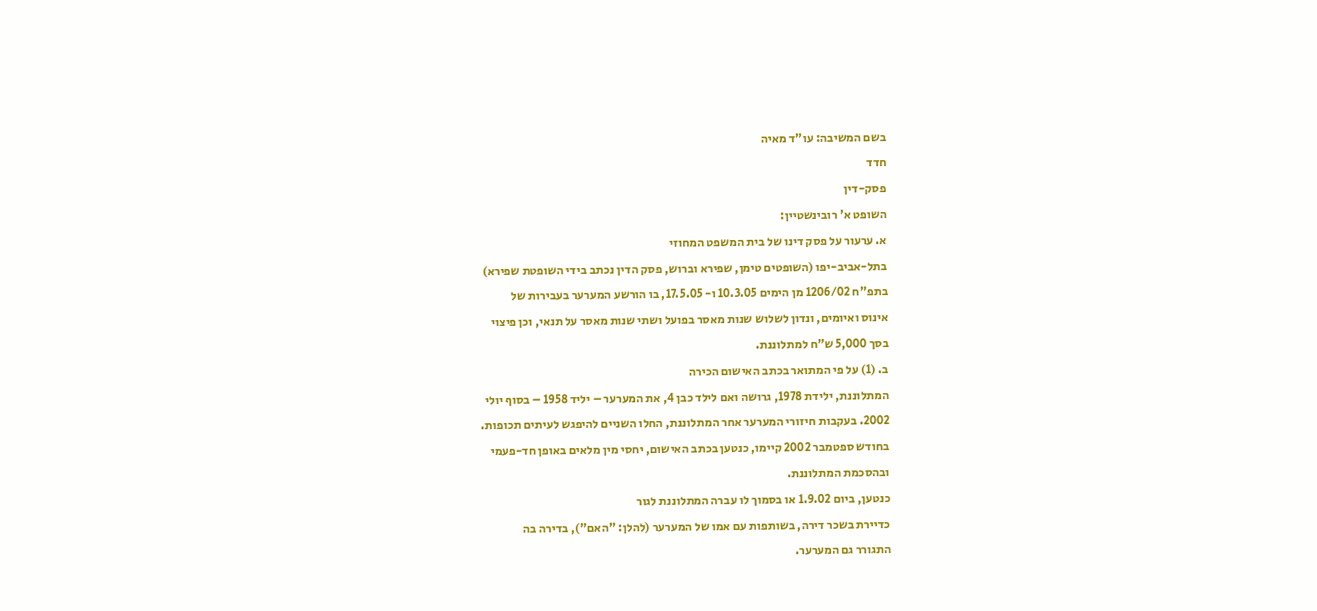בשם המשיבה: עו"ד מאיה
חדד
פסק-דין
השופט א' רובינשטיין:
א. ערעור על פסק דינו של בית המשפט המחוזי
בתל-אביב-יפו (השופטים טימן, שפירא וברוש, פסק הדין נכתב בידי השופטת שפירא)
בתפ"ח 1206/02 מן הימים 10.3.05 ו- 17.5.05, בו הורשע המערער בעבירות של
אינוס ואיומים, ונדון לשלוש שנות מאסר בפועל ושתי שנות מאסר על תנאי, וכן פיצוי
בסך 5,000 ש"ח למתלוננת.
ב. (1) על פי המתואר בכתב האישום הכירה
המתלוננת, ילידת 1978, גרושה ואם לילד כבן 4, את המערער – יליד 1958 – בסוף יולי
2002. בעקבות חיזורי המערער אחר המתלוננת, החלו השניים להיפגש לעיתים תכופות.
בחודש ספטמבר 2002 קיימו, כנטען בכתב האישום, יחסי מין מלאים באופן חד-פעמי
ובהסכמת המתלוננת.
כנטען, ביום 1.9.02 או בסמוך לו עברה המתלוננת לגור
כדיירת בשכר דירה, בשותפות עם אמו של המערער (להלן: "האם"), בדירה בה
התגורר גם המערער.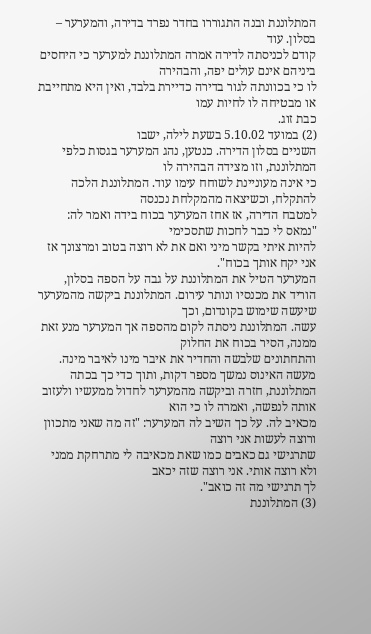המתלוננת ובנה התגוררו בחדר נפרד בדירה, והמערער – בסלון. עוד
קודם לכניסתה לדירה אמרה המתלוננת למערער כי היחסים ביניהם אינם עולים יפה, והבהירה
לו כי בכוונתה לגור בדירה כדיירת בלבד, ואין היא מתחייבת או מבטיחה לו לחיות עמו
כבת זוג.
(2) במועד 5.10.02 בשעת לילה, ישבו
השניים בסלון הדירה. כנטען, נהג המערער בגסות כלפי המתלוננת, וזו מצידה הבהירה לו
כי אינה מעוניינת לשוחח עימו עוד. המתלוננת הלכה להתקלח, וכשיצאה מהמקלחת נכנסה
למטבח הדירה, אז אחז המערער בכוח בידה ואמר לה: "נמאס לי כבר לחכות שתסכימי
להיות איתי בקשר מיני ואם את לא רוצה בטוב ומרצונך אז אני יקח אותך בכוח".
המערער הטיל את המתלוננת על גבה על הספה בסלון,
הוריד את מכנסיו ונותר עירום. המתלוננת ביקשה מהמערער שיעשה שימוש בקונדום, וכך
עשה. המתלוננת ניסתה לקום מהספה אך המערער מנע זאת ממנה, הסיר בכוח את החלוק
והתחתונים שלבשה והחדיר את איבר מינו לאיבר מינה.
מעשה האינוס נמשך מספר דקות, ותוך כדי כך בכתה
המתלוננת, חזרה וביקשה מהמערער לחדול ממעשיו ולעזוב אותה לנפשה, ואמרה לו כי הוא
מכאיב לה. על כך השיב לה המערער: "זה מה שאני מתכוון ורוצה לעשות אני רוצה
שתרגישי גם כאבים כמו שאת מכאיבה לי מתרחקת ממני ולא רוצה אותי. אני רוצה שזה יכאב
לך תרגישי מה זה כואב".
(3) המתלוננת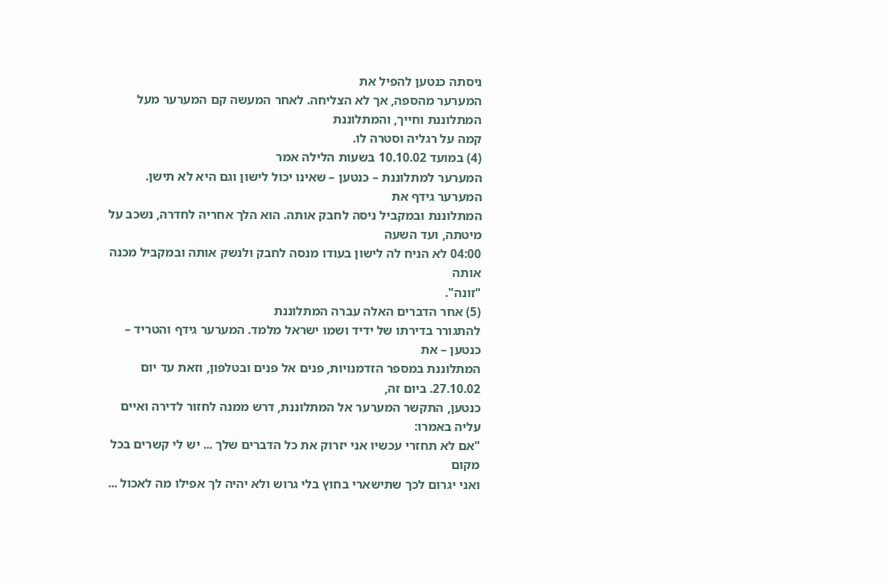ניסתה כנטען להפיל את
המערער מהספה, אך לא הצליחה. לאחר המעשה קם המערער מעל המתלוננת וחייך, והמתלוננת
קמה על רגליה וסטרה לו.
(4) במועד 10.10.02 בשעות הלילה אמר
המערער למתלוננת – כנטען – שאינו יכול לישון וגם היא לא תישן. המערער גידף את
המתלוננת ובמקביל ניסה לחבק אותה. הוא הלך אחריה לחדרה, נשכב על מיטתה, ועד השעה
04:00 לא הניח לה לישון בעודו מנסה לחבק ולנשק אותה ובמקביל מכנה אותה
"זונה".
(5) אחר הדברים האלה עברה המתלוננת
להתגורר בדירתו של ידיד ושמו ישראל מלמד. המערער גידף והטריד – כנטען – את
המתלוננת במספר הזדמנויות, פנים אל פנים ובטלפון, וזאת עד יום 27.10.02. ביום זה,
כנטען, התקשר המערער אל המתלוננת, דרש ממנה לחזור לדירה ואיים עליה באמרו:
"אם לא תחזרי עכשיו אני יזרוק את כל הדברים שלך ... יש לי קשרים בכל מקום
ואני יגרום לכך שתישארי בחוץ בלי גרוש ולא יהיה לך אפילו מה לאכול ...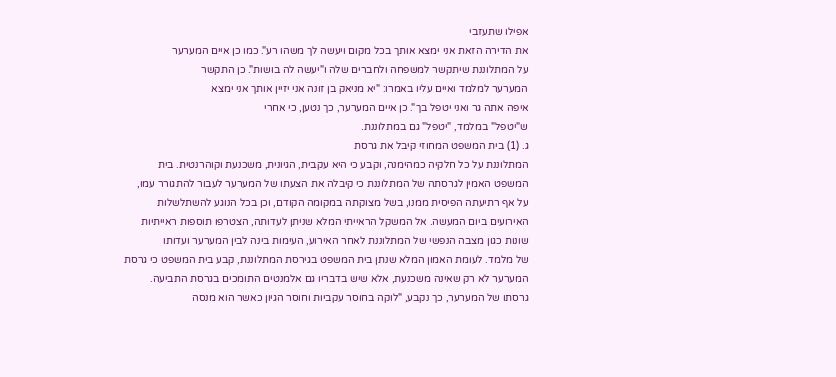אפילו שתעזבי
את הדירה הזאת אני ימצא אותך בכל מקום ויעשה לך משהו רע". כמו כן איים המערער
על המתלוננת שיתקשר למשפחה ולחברים שלה ו"יעשה לה בושות". כן התקשר
המערער למלמד ואיים עליו באמרו: "יא מניאק בן זונה אני יזיין אותך אני ימצא
איפה אתה גר ואני יטפל בך". כן איים המערער, כך נטען, כי אחרי
ש"יטפל" במלמד, "יטפל" גם במתלוננת.
ג. (1) בית המשפט המחוזי קיבל את גרסת
המתלוננת על כל חלקיה כמהימנה, וקבע כי היא עקבית, הגיונית, משכנעת וקוהרנטית. בית
המשפט האמין לגרסתה של המתלוננת כי קיבלה את הצעתו של המערער לעבור להתגורר עמו,
על אף רתיעתה הפיסית ממנו, בשל מצוקתה במקומה הקודם, וכן בכל הנוגע להשתלשלות
האירועים ביום המעשה. אל המשקל הראייתי המלא שניתן לעדותה, הצטרפו תוספות ראייתיות
שונות כגון מצבה הנפשי של המתלוננת לאחר האירוע, העימות בינה לבין המערער ועדותו
של מלמד. לעומת האמון המלא שנתן בית המשפט בגירסת המתלוננת, קבע בית המשפט כי גרסת
המערער לא רק שאינה משכנעת, אלא שיש בדבריו גם אלמנטים התומכים בגרסת התביעה.
גרסתו של המערער, כך נקבע, "לוקה בחוסר עקביות וחוסר הגיון כאשר הוא מנסה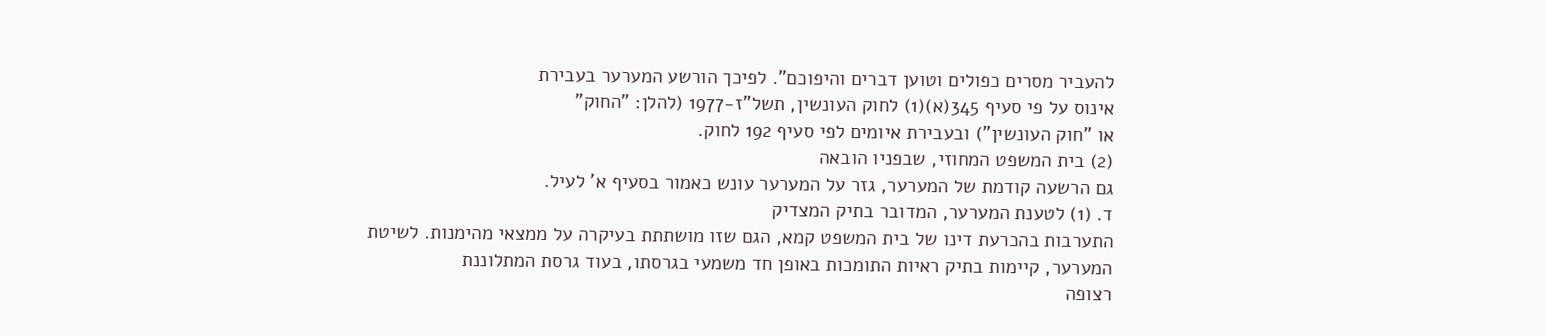להעביר מסרים כפולים וטוען דברים והיפוכם". לפיכך הורשע המערער בעבירת
אינוס על פי סעיף 345(א)(1) לחוק העונשין, תשל"ז-1977 (להלן: "החוק"
או "חוק העונשין") ובעבירת איומים לפי סעיף 192 לחוק.
(2) בית המשפט המחוזי, שבפניו הובאה
גם הרשעה קודמת של המערער, גזר על המערער עונש כאמור בסעיף א' לעיל.
ד. (1) לטענת המערער, המדובר בתיק המצדיק
התערבות בהכרעת דינו של בית המשפט קמא, הגם שזו מושתתת בעיקרה על ממצאי מהימנות. לשיטת
המערער, קיימות בתיק ראיות התומכות באופן חד משמעי בגרסתו, בעוד גרסת המתלוננת
רצופה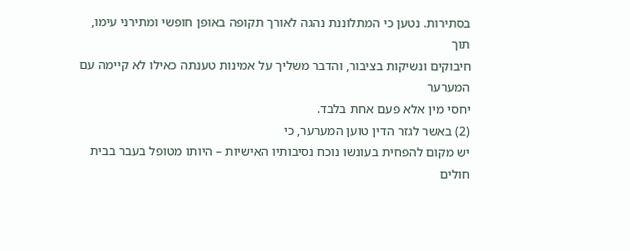בסתירות. נטען כי המתלוננת נהגה לאורך תקופה באופן חופשי ומתירני עימו, תוך
חיבוקים ונשיקות בציבור, והדבר משליך על אמינות טענתה כאילו לא קיימה עם המערער
יחסי מין אלא פעם אחת בלבד.
(2) באשר לגזר הדין טוען המערער, כי
יש מקום להפחית בעונשו נוכח נסיבותיו האישיות – היותו מטופל בעבר בבית חולים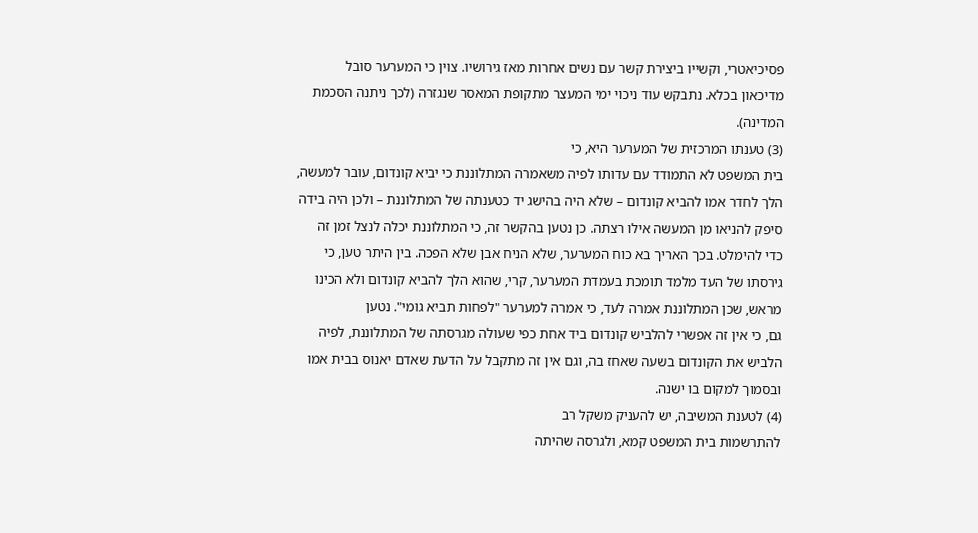פסיכיאטרי, וקשייו ביצירת קשר עם נשים אחרות מאז גירושיו. צוין כי המערער סובל
מדיכאון בכלא. נתבקש עוד ניכוי ימי המעצר מתקופת המאסר שנגזרה (לכך ניתנה הסכמת
המדינה).
(3) טענתו המרכזית של המערער היא, כי
בית המשפט לא התמודד עם עדותו לפיה משאמרה המתלוננת כי יביא קונדום, עובר למעשה,
הלך לחדר אמו להביא קונדום – שלא היה בהישג יד כטענתה של המתלוננת – ולכן היה בידה
סיפק להניאו מן המעשה אילו רצתה. כן נטען בהקשר זה, כי המתלוננת יכלה לנצל זמן זה
כדי להימלט. בכך האריך בא כוח המערער, שלא הניח אבן שלא הפכה. בין היתר טען, כי
גירסתו של העד מלמד תומכת בעמדת המערער, קרי, שהוא הלך להביא קונדום ולא הכינו
מראש, שכן המתלוננת אמרה לעד, כי אמרה למערער "לפחות תביא גומי". נטען
גם, כי אין זה אפשרי להלביש קונדום ביד אחת כפי שעולה מגרסתה של המתלוננת, לפיה
הלביש את הקונדום בשעה שאחז בה, וגם אין זה מתקבל על הדעת שאדם יאנוס בבית אמו
ובסמוך למקום בו ישנה.
(4) לטענת המשיבה, יש להעניק משקל רב
להתרשמות בית המשפט קמא, ולגרסה שהיתה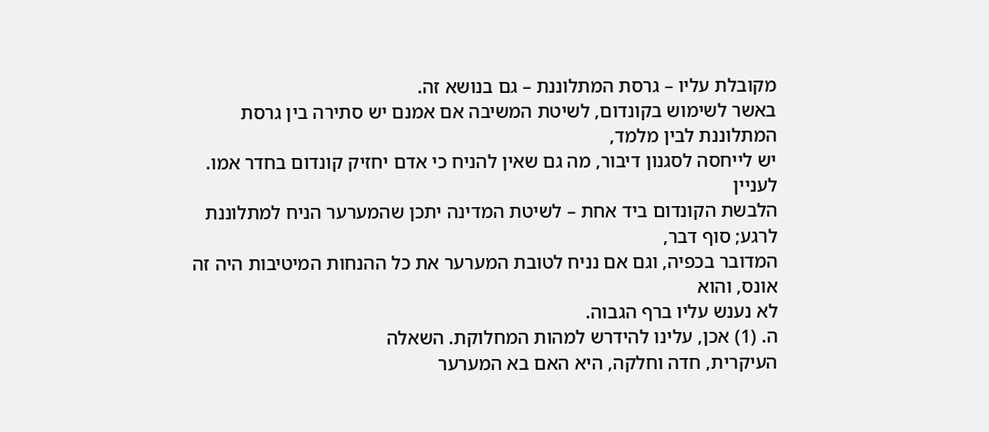מקובלת עליו – גרסת המתלוננת – גם בנושא זה.
באשר לשימוש בקונדום, לשיטת המשיבה אם אמנם יש סתירה בין גרסת המתלוננת לבין מלמד,
יש לייחסה לסגנון דיבור, מה גם שאין להניח כי אדם יחזיק קונדום בחדר אמו. לעניין
הלבשת הקונדום ביד אחת – לשיטת המדינה יתכן שהמערער הניח למתלוננת לרגע; סוף דבר,
המדובר בכפיה, וגם אם נניח לטובת המערער את כל ההנחות המיטיבות היה זה אונס, והוא
לא נענש עליו ברף הגבוה.
ה. (1) אכן, עלינו להידרש למהות המחלוקת. השאלה
העיקרית, חדה וחלקה, היא האם בא המערער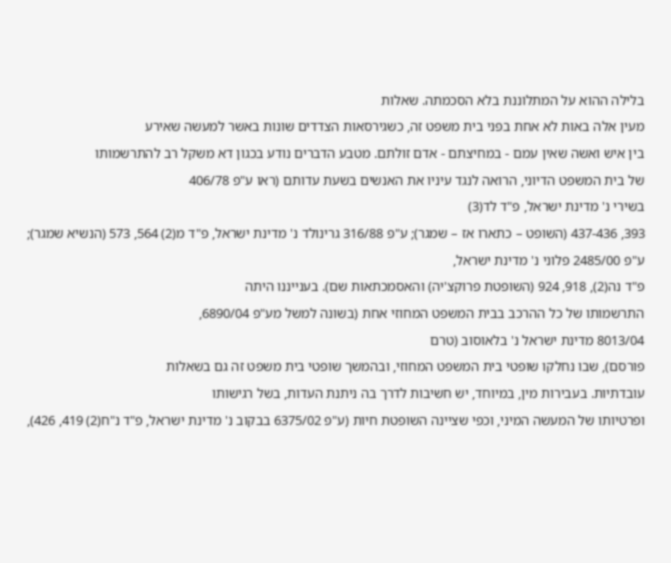בלילה ההוא על המתלוננת בלא הסכמתה. שאלות
מעין אלה באות לא אחת בפני בית משפט זה, כשגירסאות הצדדים שונות באשר למעשה שאירע
בין איש ואשה שאין עמם - במחיצתם - אדם זולתם. מטבע הדברים נודע בכגון דא משקל רב להתרשמותו
של בית המשפט הדיוני, הרואה לנגד עיניו את האנשים בשעת עדותם (ראו ע"פ 406/78
בשירי נ' מדינת ישראל, פ"ד לד(3)
393, 437-436 (השופט – כתארו אז – שמגר); ע"פ 316/88 גרינולד נ' מדינת ישראל, פ"ד מ(2) 564, 573 (הנשיא שמגר);
ע"פ 2485/00 פלוני נ' מדינת ישראל,
פ"ד נה(2), 918, 924 (השופטת פרוקצ'יה) והאסמכתאות שם). בענייננו היתה
התרשמותו של כל ההרכב בבית המשפט המחוזי אחת (בשונה למשל מע"פ 6890/04,
8013/04 מדינת ישראל נ' בלאוסוב (טרם
פורסם), שבו נחלקו שופטי בית המשפט המחוזי, ובהמשך שופטי בית משפט זה גם בשאלות
עובדתיות. בעבירות מין, במיוחד, יש חשיבות לדרך בה ניתנת העדות, בשל רגישותו
ופרטיותו של המעשה המיני, וכפי שציינה השופטת חיות (ע"פ 6375/02 בבקוב נ' מדינת ישראל, פ"ד נ"ח(2) 419, 426),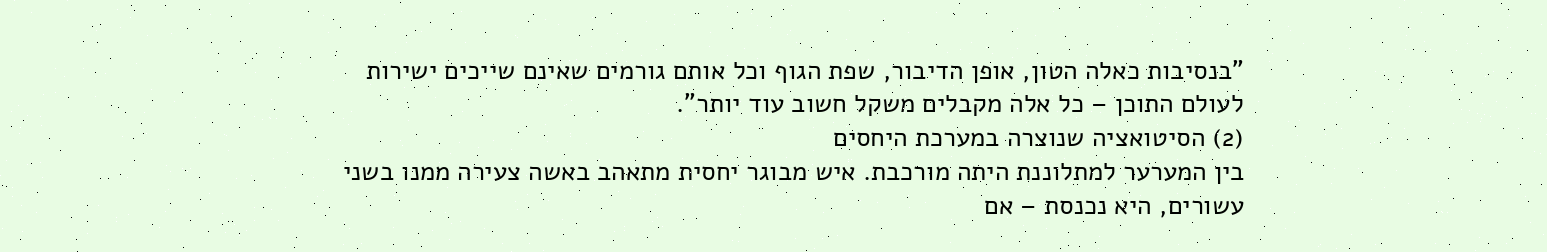"בנסיבות כאלה הטון, אופן הדיבור, שפת הגוף וכל אותם גורמים שאינם שייכים ישירות
לעולם התוכן – כל אלה מקבלים משקל חשוב עוד יותר".
(2) הסיטואציה שנוצרה במערכת היחסים
בין המערער למתלוננת היתה מורכבת. איש מבוגר יחסית מתאהב באשה צעירה ממנו בשני
עשורים, היא נכנסת – אם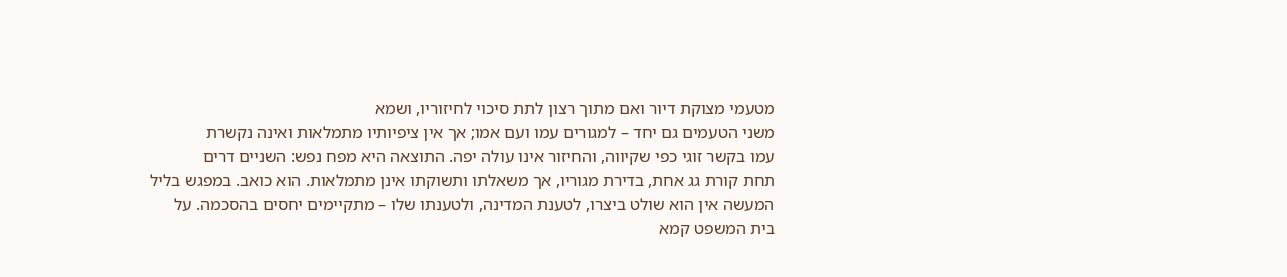מטעמי מצוקת דיור ואם מתוך רצון לתת סיכוי לחיזוריו, ושמא
משני הטעמים גם יחד – למגורים עמו ועם אמו; אך אין ציפיותיו מתמלאות ואינה נקשרת
עמו בקשר זוגי כפי שקיווה, והחיזור אינו עולה יפה. התוצאה היא מפח נפש: השניים דרים
תחת קורת גג אחת, בדירת מגוריו, אך משאלתו ותשוקתו אינן מתמלאות. הוא כואב. במפגש בליל
המעשה אין הוא שולט ביצרו, לטענת המדינה, ולטענתו שלו – מתקיימים יחסים בהסכמה. על
בית המשפט קמא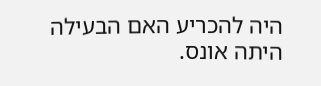היה להכריע האם הבעילה היתה אונס.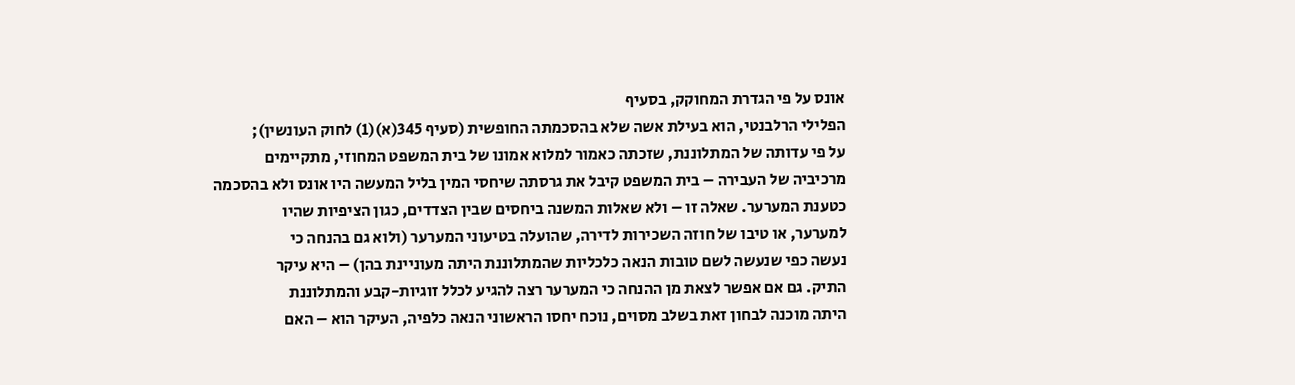אונס על פי הגדרת המחוקק, בסעיף
הפלילי הרלבנטי, הוא בעילת אשה שלא בהסכמתה החופשית (סעיף 345(א)(1) לחוק העונשין);
על פי עדותה של המתלוננת, שזכתה כאמור למלוא אמונו של בית המשפט המחוזי, מתקיימים
מרכיביה של העבירה – בית המשפט קיבל את גרסתה שיחסי המין בליל המעשה היו אונס ולא בהסכמה
כטענת המערער. שאלה זו – ולא שאלות המשנה ביחסים שבין הצדדים, כגון הציפיות שהיו
למערער, או טיבו של חוזה השכירות לדירה, שהועלה בטיעוני המערער (ולוא גם בהנחה כי
נעשה כפי שנעשה לשם טובות הנאה כלכליות שהמתלוננת היתה מעוניינת בהן) – היא עיקר
התיק. גם אם אפשר לצאת מן ההנחה כי המערער רצה להגיע לכלל זוגיות-קבע והמתלוננת
היתה מוכנה לבחון זאת בשלב מסוים, נוכח יחסו הראשוני הנאה כלפיה, העיקר הוא – האם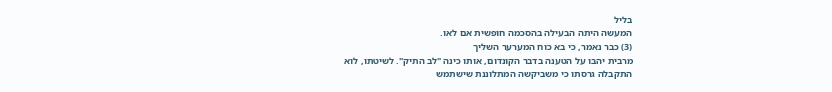בליל
המעשה היתה הבעילה בהסכמה חופשית אם לאו.
(3) כבר נאמר, כי בא כוח המערער השליך
מרבית יהבו על הטענה בדבר הקונדום, אותו כינה "לב התיק". לשיטתו, לוא
התקבלה גרסתו כי משביקשה המתלוננת שישתמש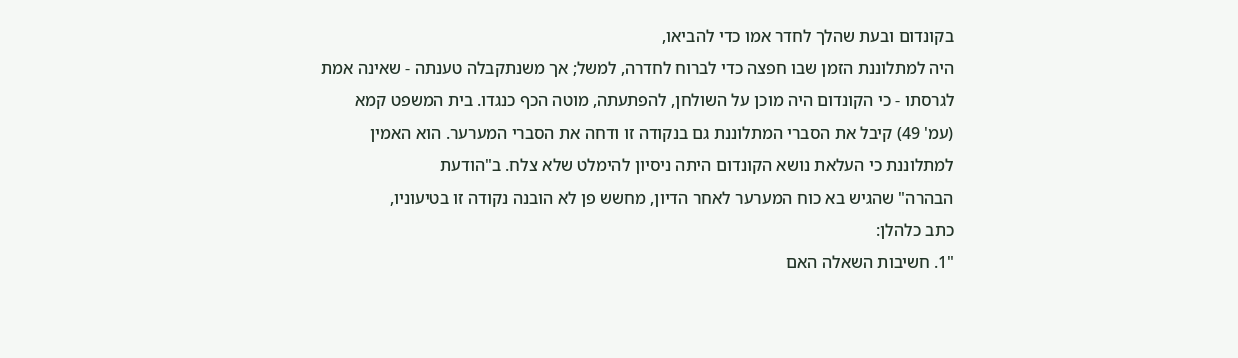בקונדום ובעת שהלך לחדר אמו כדי להביאו,
היה למתלוננת הזמן שבו חפצה כדי לברוח לחדרה, למשל; אך משנתקבלה טענתה - שאינה אמת
לגרסתו - כי הקונדום היה מוכן על השולחן, להפתעתה, מוטה הכף כנגדו. בית המשפט קמא
(עמ' 49) קיבל את הסברי המתלוננת גם בנקודה זו ודחה את הסברי המערער. הוא האמין
למתלוננת כי העלאת נושא הקונדום היתה ניסיון להימלט שלא צלח. ב"הודעת
הבהרה" שהגיש בא כוח המערער לאחר הדיון, מחשש פן לא הובנה נקודה זו בטיעוניו,
כתב כלהלן:
"1. חשיבות השאלה האם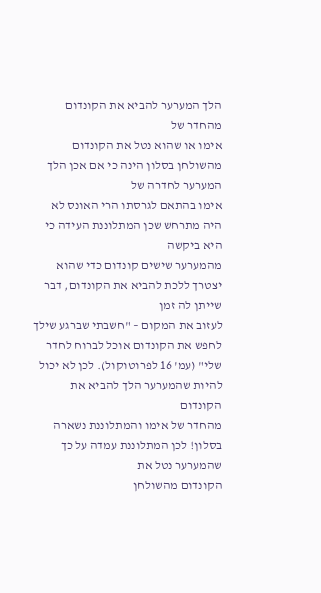הלך המערער להביא את הקונדום מהחדר של
אימו או שהוא נטל את הקונדום מהשולחן בסלון הינה כי אם אכן הלך המערער לחדרה של
אימו בהתאם לגרסתו הרי האונס לא היה מתרחש שכן המתלוננת העידה כי היא ביקשה
מהמערער שישים קונדום כדי שהוא יצטרך ללכת להביא את הקונדום, דבר שייתן לה זמן
לעזוב את המקום – "חשבתי שברגע שילך לחפש את הקונדום אוכל לברוח לחדר
שלי" (עמ' 16 לפרוטוקול). לכן לא יכול להיות שהמערער הלך להביא את הקונדום
מהחדר של אימו והמתלוננת נשארה בסלון! לכן המתלוננת עמדה על כך שהמערער נטל את
הקונדום מהשולחן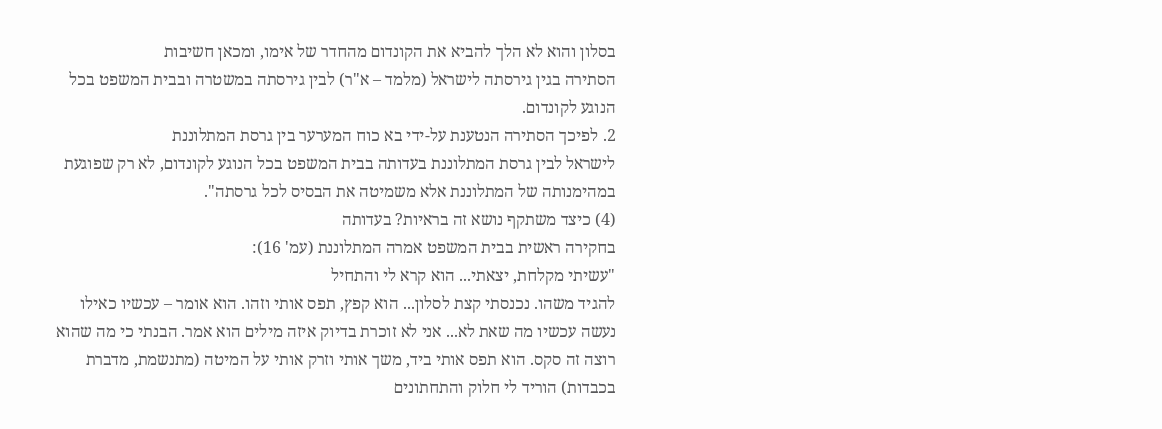בסלון והוא לא הלך להביא את הקונדום מהחדר של אימו, ומכאן חשיבות
הסתירה בגין גירסתה לישראל (מלמד – א"ר) לבין גירסתה במשטרה ובבית המשפט בכל
הנוגע לקונדום.
2. לפיכך הסתירה הנטענת על-ידי בא כוח המערער בין גרסת המתלוננת
לישראל לבין גרסת המתלוננת בעדותה בבית המשפט בכל הנוגע לקונדום, לא רק שפוגעת
במהימנותה של המתלוננת אלא משמיטה את הבסיס לכל גרסתה".
(4) כיצד משתקף נושא זה בראיות? בעדותה
בחקירה ראשית בבית המשפט אמרה המתלוננת (עמ' 16):
"עשיתי מקלחת, יצאתי... הוא קרא לי והתחיל
להגיד משהו. נכנסתי קצת לסלון... הוא קפץ, תפס אותי וזהו. הוא אומר – עכשיו כאילו
נעשה עכשיו מה שאת לא... אני לא זוכרת בדיוק איזה מילים הוא אמר. הבנתי כי מה שהוא
רוצה זה סקס. הוא תפס אותי ביד, משך אותי וזרק אותי על המיטה (מתנשמת, מדברת
בכבדות) הוריד לי חלוק והתחתונים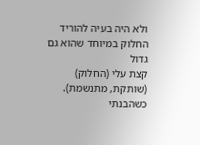ולא היה בעיה להוריד החלוק במיוחד שהוא גם גדול
קצת עלי (החלוק) (שותקת, מתנשמת). כשהבנתי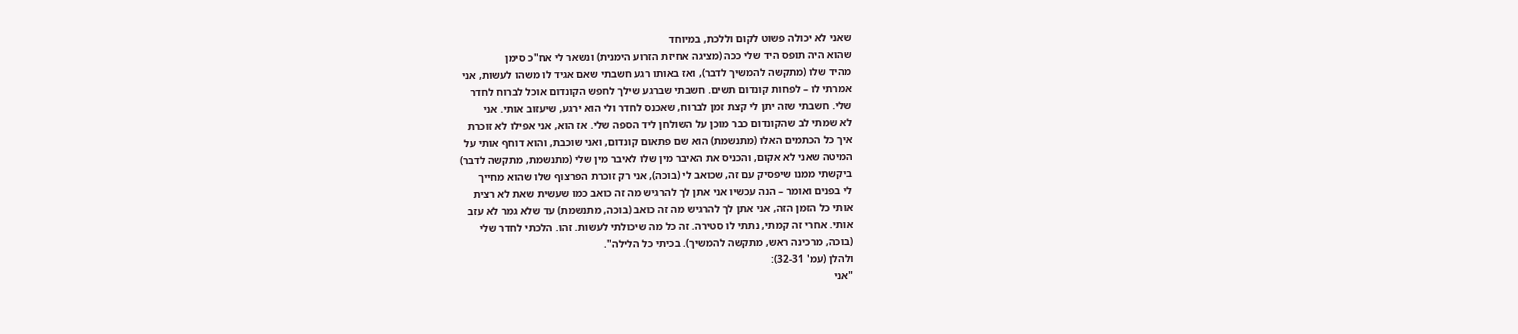שאני לא יכולה פשוט לקום וללכת, במיוחד
שהוא היה תופס היד שלי ככה (מציגה אחיזת הזרוע הימנית) ונשאר לי אח"כ סימן
מהיד שלו (מתקשה להמשיך לדבר), ואז באותו רגע חשבתי שאם אגיד לו משהו לעשות, אני
אמרתי לו – לפחות קונדום תשים. חשבתי שברגע שילך לחפש הקונדום אוכל לברוח לחדר
שלי. חשבתי שזה יתן לי קצת זמן לברוח, שאכנס לחדר ולי הוא ירגע, שיעזוב אותי. אני
לא שמתי לב שהקונדום כבר מוכן על השולחן ליד הספה שלי. אז הוא, אני אפילו לא זוכרת
איך כל הכתמים האלו (מתנשמת) הוא שם פתאום קונדום, ואני שוכבת, והוא דוחף אותי על
המיטה שאני לא אקום, והכניס את האיבר מין שלו לאיבר מין שלי (מתנשמת, מתקשה לדבר)
ביקשתי ממנו שיפסיק עם זה, שכואב לי (בוכה), אני רק זוכרת הפרצוף שלו שהוא מחייך
לי בפנים ואומר – הנה עכשיו אני אתן לך להרגיש מה זה כואב כמו שעשית שאת לא רצית
אותי כל הזמן הזה, אני אתן לך להרגיש מה זה כואב (בוכה, מתנשמת) עד שלא גמר לא עזב
אותי. אחרי זה קמתי, נתתי לו סטירה. זה כל מה שיכולתי לעשות. זהו. הלכתי לחדר שלי
(בוכה, מרכינה ראש, מתקשה להמשיך). בכיתי כל הלילה".
ולהלן (עמ' 32-31):
"אני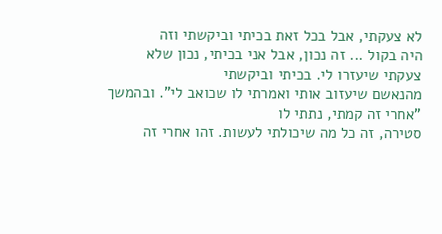לא צעקתי, אבל בכל זאת בכיתי וביקשתי וזה
היה בקול ... זה נכון, אבל אני בכיתי, נכון שלא צעקתי שיעזרו לי. בכיתי וביקשתי
מהנאשם שיעזוב אותי ואמרתי לו שכואב לי". ובהמשך "אחרי זה קמתי, נתתי לו
סטירה, זה כל מה שיכולתי לעשות. זהו אחרי זה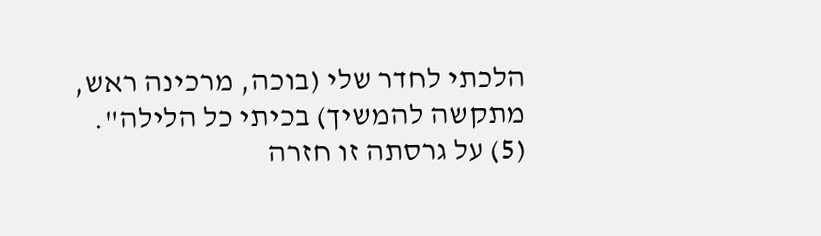הלכתי לחדר שלי (בוכה, מרכינה ראש,
מתקשה להמשיך) בכיתי כל הלילה".
(5) על גרסתה זו חזרה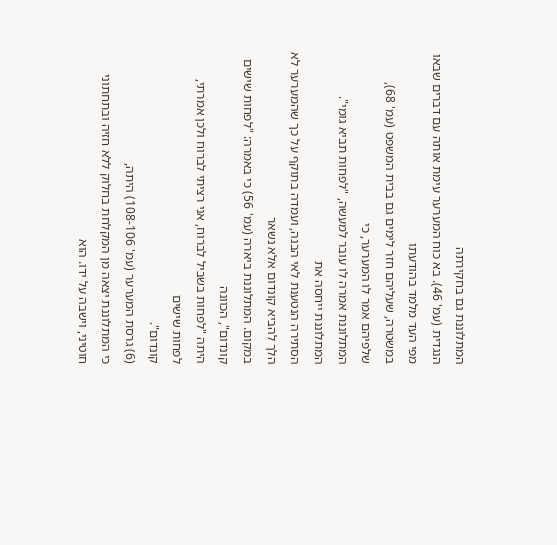המתלוננת גם בחקירתה
הנגדית (עמ' 46). בא כוח המערער עימת אותה עם דברים שבאו מפי העד מלמד בהודעתו
במשטרה, שעליהם חזר לימים גם בבית המשפט (עמ' 68), שלפיהם אמר לו המערער, כי
המתלוננת אמרה לו עובר למעשה, "לפחות תביא גומי". המתלוננת ייחסה את
הסתירה הנטענת לאי הבנה, ועמדה בתוקף על כך שהמערער לא הלך להביא קונדום אלא נשאר
במקום. המתלוננת ביארה (עמ' 56) כי באמרה: "לפחות שישים קונדום", הכוונה
היתה "לפחות בשביל לברוח, אני רציתי לברוח ולכן אמרתי, לפחות שישים
קונדום".
(6) גרסת המערער (עמ' 108-106) היתה,
כי המתלוננת יצאה מן המקלחת בחלוק ללא חזיה ובתחתוני חוטיני, וישבה על ידו. הוא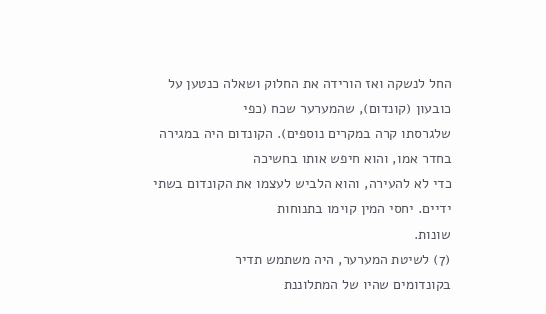החל לנשקה ואז הורידה את החלוק ושאלה כנטען על כובעון (קונדום), שהמערער שכח (כפי
שלגרסתו קרה במקרים נוספים). הקונדום היה במגירה בחדר אמו, והוא חיפש אותו בחשיכה
כדי לא להעירה, והוא הלביש לעצמו את הקונדום בשתי ידיים. יחסי המין קוימו בתנוחות
שונות.
(7) לשיטת המערער, היה משתמש תדיר
בקונדומים שהיו של המתלוננת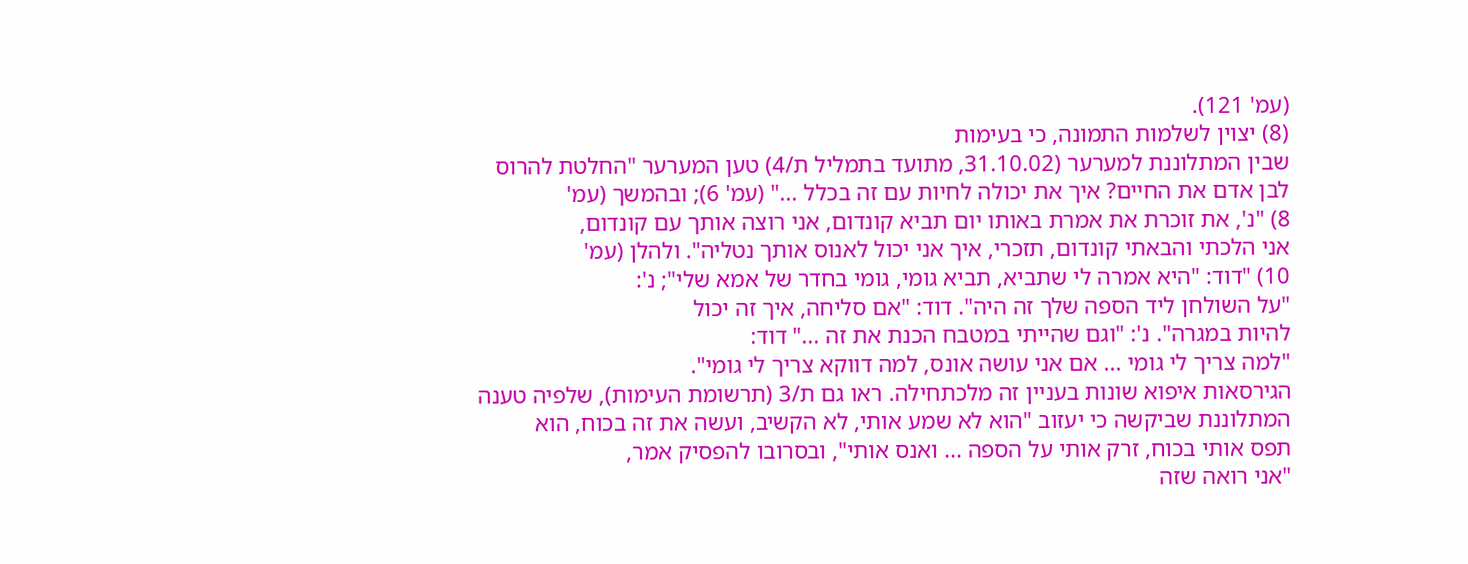(עמ' 121).
(8) יצוין לשלמות התמונה, כי בעימות
שבין המתלוננת למערער (31.10.02, מתועד בתמליל ת/4) טען המערער "החלטת להרוס
לבן אדם את החיים? איך את יכולה לחיות עם זה בכלל ..." (עמ' 6); ובהמשך (עמ'
8) "נ', את זוכרת את אמרת באותו יום תביא קונדום, אני רוצה אותך עם קונדום,
אני הלכתי והבאתי קונדום, תזכרי, איך אני יכול לאנוס אותך נטליה". ולהלן (עמ'
10) "דוד: "היא אמרה לי שתביא, תביא גומי, גומי בחדר של אמא שלי"; נ':
"על השולחן ליד הספה שלך זה היה". דוד: "אם סליחה, איך זה יכול
להיות במגרה". נ': "וגם שהייתי במטבח הכנת את זה ..." דוד:
"למה צריך לי גומי ... אם אני עושה אונס, למה דווקא צריך לי גומי".
הגירסאות איפוא שונות בעניין זה מלכתחילה. ראו גם ת/3 (תרשומת העימות), שלפיה טענה
המתלוננת שביקשה כי יעזוב "הוא לא שמע אותי, לא הקשיב, ועשה את זה בכוח, הוא
תפס אותי בכוח, זרק אותי על הספה ... ואנס אותי", ובסרובו להפסיק אמר,
"אני רואה שזה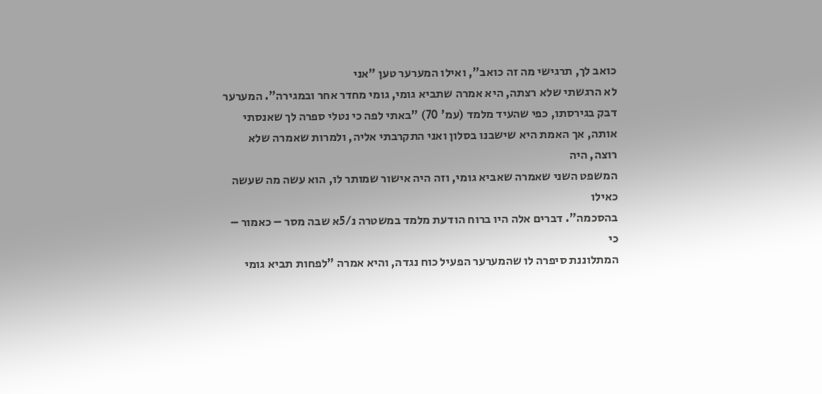כואב לך, תרגישי מה זה כואב", ואילו המערער טען "אני
לא הרגשתי שלא רצתה, היא אמרה שתביא גומי, גומי מחדר אחר ובמגירה". המערער
דבק בגירסתו, כפי שהעיד מלמד (עמ' 70) "באתי לפה כי נטלי ספרה לך שאנסתי
אותה, אך האמת היא שישבנו בסלון ואני התקרבתי אליה, ולמרות שאמרה שלא רוצה, היה
המשפט השני שאמרה שאביא גומי, וזה היה אישור שמותר לו, הוא עשה מה שעשה כאילו
בהסכמה". דברים אלה היו ברוח הודעת מלמד במשטרה נ/5א שבה מסר – כאמור – כי
המתלוננת סיפרה לו שהמערער הפעיל כוח נגדה, והיא אמרה "לפחות תביא גומי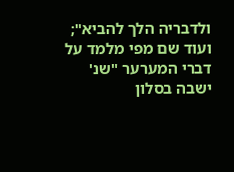ולדבריה הלך להביא"; ועוד שם מפי מלמד על דברי המערער "שנ' ישבה בסלון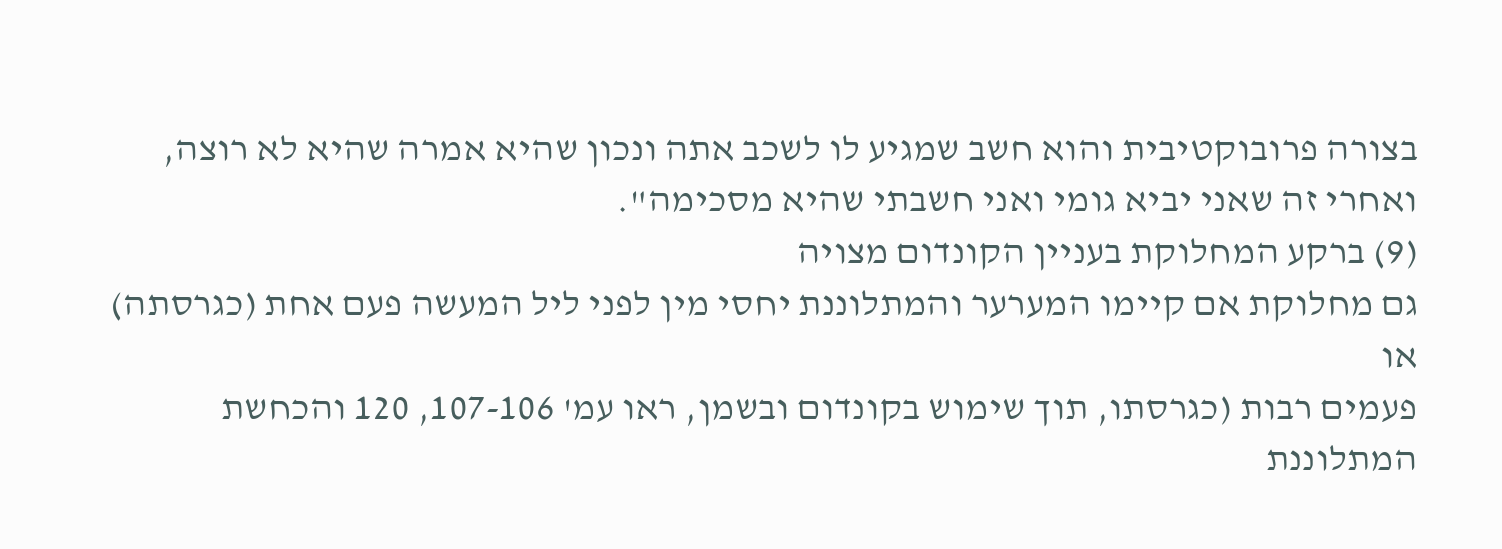בצורה פרובוקטיבית והוא חשב שמגיע לו לשכב אתה ונכון שהיא אמרה שהיא לא רוצה,
ואחרי זה שאני יביא גומי ואני חשבתי שהיא מסכימה".
(9) ברקע המחלוקת בעניין הקונדום מצויה
גם מחלוקת אם קיימו המערער והמתלוננת יחסי מין לפני ליל המעשה פעם אחת (כגרסתה) או
פעמים רבות (כגרסתו, תוך שימוש בקונדום ובשמן, ראו עמ' 107-106, 120 והכחשת
המתלוננת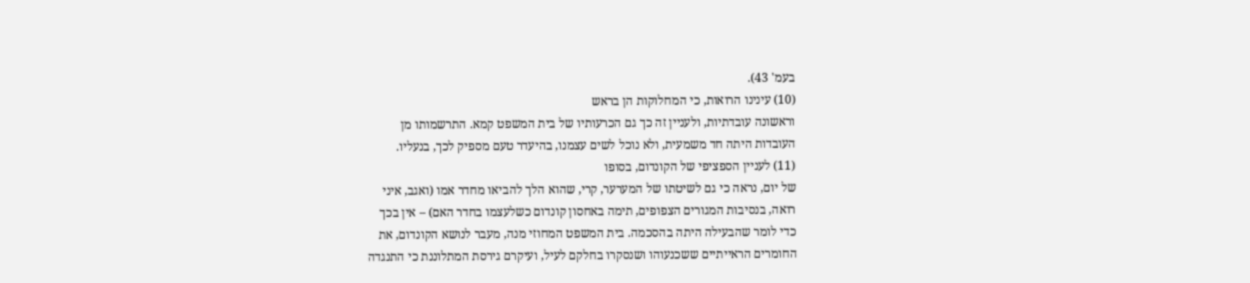בעמ' 43).
(10) עינינו הרואות, כי המחלוקות הן בראש
וראשונה עובדתיות, ולעניין זה כך גם הכרעותיו של בית המשפט קמא. התרשמותו מן
העובדות היתה חד משמעית, ולא נוכל לשים עצמנו, בהיעדר טעם מספיק לכך, בנעליו.
(11) לעניין הספציפי של הקונדום, בסופו
של יום, נראה כי גם לשיטתו של המערער, קרי, שהוא הלך להביאו מחדר אמו (ואגב, איני
רואה, בנסיבות המגורים הצפופים, תימה באחסון קונדום כשלעצמו בחדר האם) – אין בכך
כדי לומר שהבעילה היתה בהסכמה. בית המשפט המחוזי מנה, מעבר לנושא הקונדום, את
החומרים הראייתיים ששכנעוהו ושנסקרו בחלקם לעיל, ועיקרם גירסת המתלוננת כי התנגדה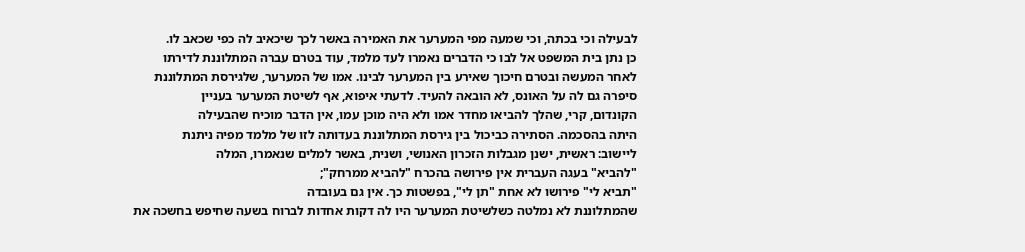לבעילה וכי בכתה, וכי שמעה מפי המערער את האמירה באשר לכך שיכאיב לה כפי שכאב לו.
כן נתן בית המשפט אל לבו כי הדברים נאמרו לעד מלמד, עוד בטרם עברה המתלוננת לדירתו
לאחר המעשה ובטרם חיכוך שאירע בין המערער לבינו. אמו של המערער, שלגירסת המתלוננת
סיפרה גם לה על האונס, לא הובאה להעיד. לדעתי איפוא, אף לשיטת המערער בעניין
הקונדום, קרי, שהלך להביאו מחדר אמו ולא היה מוכן עמו, אין הדבר מוכיח שהבעילה
היתה בהסכמה. הסתירה כביכול בין גירסת המתלוננת בעדותה לזו של מלמד מפיה ניתנת
ליישוב: ראשית, ישנן מגבלות הזכרון האנושי, ושנית, באשר למלים שנאמרו, המלה
"להביא" בעגה העברית אין פירושה בהכרח "להביא ממרחק";
"תביא לי" פירושו לא אחת "תן לי", בפשטות כך. אין גם בעובדה
שהמתלוננת לא נמלטה כשלשיטת המערער היו לה דקות אחדות לברוח בשעה שחיפש בחשכה את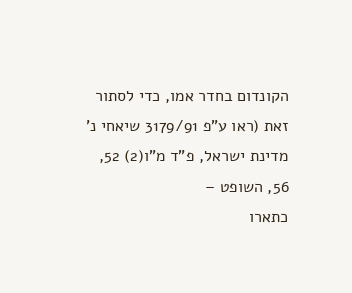הקונדום בחדר אמו, כדי לסתור זאת (ראו ע"פ 3179/91 שיאחי נ' מדינת ישראל, פ"ד מ"ו(2) 52, 56, השופט –
כתארו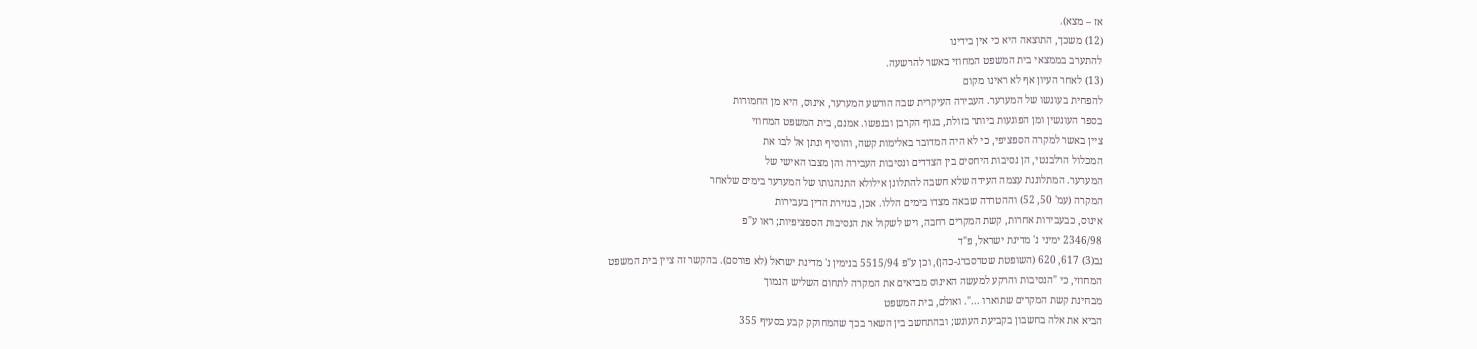אז – מצא).
(12) משכך, התוצאה היא כי אין בידינו
להתערב בממצאי בית המשפט המחוזי באשר להרשעה.
(13) לאחר העיון אף לא ראינו מקום
להפחית בעונשו של המערער. העבירה העיקרית שבה הורשע המערער, אינוס, היא מן החמורות
בספר העונשין ומן הפוגעות ביותר בזולת, בגוף הקרבן ובנפשו. אמנם, בית המשפט המחוזי
ציין באשר למקרה הספציפי, כי לא היה המדובר באלימות קשה, והוסיף ונתן אל לבו את
המכלול הרלבנטי, הן נסיבות היחסים בין הצדדים ונסיבות העבירה והן מצבו האישי של
המערער. המתלוננת עצמה העידה שלא חשבה להתלונן אילולא התנהגותו של המערער בימים שלאחר
המקרה (עמ' 50, 52) וההטרדה שבאה מצדו בימים הללו. אכן, בגזירת הדין בעבירות
אינוס, כבעבירות אחרות, קשת המקרים רחבה, ויש לשקול את הנסיבות הספציפיות; ראו ע"פ
2346/98 ימיני נ' מדינת ישראל, פ"ד
נב(3) 617, 620 (השופטת שטרסברג-כהן), וכן ע"פ 5515/94 בנימין נ' מדינת ישראל (לא פורסם). בהקשר זה ציין בית המשפט
המחוזי, כי "הנסיבות והרקע למעשה האינוס מביאים את המקרה לתחום השליש הנמוך
מבחינת קשת המקרים שתוארו ...". ואולם, בית המשפט
הביא את אלה בחשבון בקביעת העונש; ובהתחשב בין השאר בכך שהמחוקק קבע בסעיף 355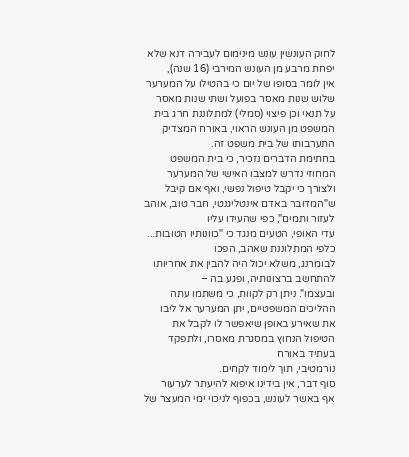לחוק העונשין עונש מינימום לעבירה דנא שלא יפחת מרבע מן העונש המירבי (16 שנה),
אין לומר בסופו של יום כי בהטילו על המערער שלוש שנות מאסר בפועל ושתי שנות מאסר
על תנאי וכן פיצוי (סמלי) למתלוננת חרג בית המשפט מן העונש הראוי, באורח המצדיק
התערבותו של בית משפט זה.
בחתימת הדברים נזכיר, כי בית המשפט
המחוזי נדרש למצבו האישי של המערער ולצורך כי יקבל טיפול נפשי, ואף אם קיבל
ש"המדובר באדם אינטליגנטי, חבר טוב, אוהב לעזור ותמים", כפי שהעידו עליו
עדי האופי, הטעים מנגד כי "כוונותיו הטובות... כלפי המתלוננת שאהב, הפכו
לבומרנג, משלא יכול היה להבין את אחריותו להתחשב ברצונותיה, ופגע בה –
ובעצמו". ניתן רק לקוות, כי משתמו עתה ההליכים המשפטיים, יתן המערער אל ליבו
את שאירע באופן שיאפשר לו לקבל את הטיפול הנחוץ במסגרת מאסרו, ולתפקד בעתיד באורח
נורמטיבי, תוך לימוד לקחים.
סוף דבר, אין בידינו איפוא להיעתר לערעור
אף באשר לעונש, בכפוף לניכוי ימי המעצר של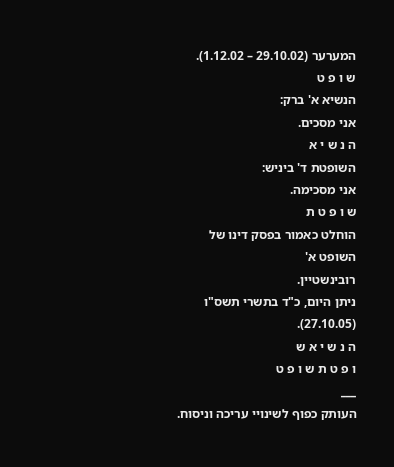המערער (29.10.02 – 1.12.02).
ש ו פ ט
הנשיא א' ברק:
אני מסכים.
ה נ ש י א
השופטת ד' ביניש:
אני מסכימה.
ש ו פ ט ת
הוחלט כאמור בפסק דינו של השופט א'
רובינשטיין.
ניתן היום, כ"ד בתשרי תשס"ו
(27.10.05).
ה נ ש י א ש
ו פ ט ת ש ו פ ט
___
העותק כפוף לשינויי עריכה וניסוח.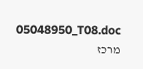05048950_T08.doc
מרכז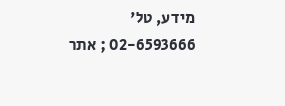מידע, טל' 02-6593666 ; אתר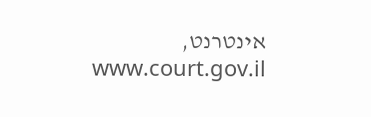אינטרנט, www.court.gov.il